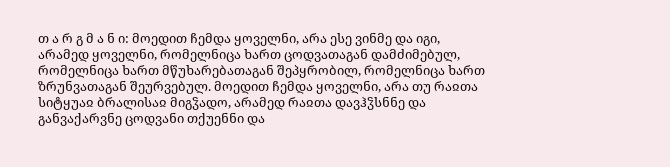თ ა რ გ მ ა ნ ი: მოედით ჩემდა ყოველნი, არა ესე ვინმე და იგი, არამედ ყოველნი, რომელნიცა ხართ ცოდვათაგან დამძიმებულ, რომელნიცა ხართ მწუხარებათაგან შეპყრობილ, რომელნიცა ხართ ზრუნვათაგან შეურვებულ. მოედით ჩემდა ყოველნი, არა თუ რაჲთა სიტყუაჲ ბრალისაჲ მიგჴადო, არამედ რაჲთა დავჰჴსნნე და განვაქარვნე ცოდვანი თქუენნი და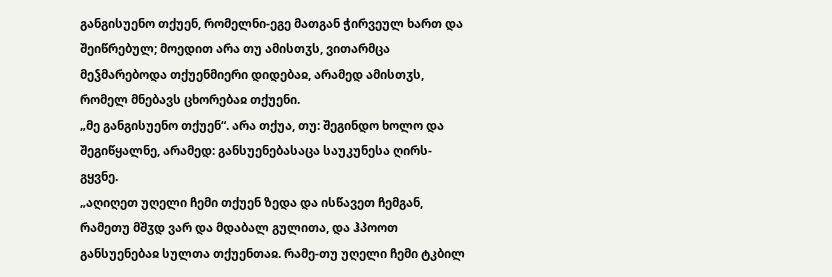განგისუენო თქუენ, რომელნი-ეგე მათგან ჭირვეულ ხართ და შეიწრებულ; მოედით არა თუ ამისთჳს, ვითარმცა მეჴმარებოდა თქუენმიერი დიდებაჲ, არამედ ამისთჳს, რომელ მნებავს ცხორებაჲ თქუენი.
„მე განგისუენო თქუენ“. არა თქუა, თუ: შეგინდო ხოლო და შეგიწყალნე, არამედ: განსუენებასაცა საუკუნესა ღირს-გყვნე.
„აღიღეთ უღელი ჩემი თქუენ ზედა და ისწავეთ ჩემგან, რამეთუ მშჳდ ვარ და მდაბალ გულითა, და ჰპოოთ განსუენებაჲ სულთა თქუენთაჲ. რამე-თუ უღელი ჩემი ტკბილ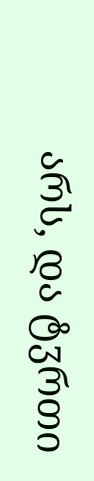არს, და ტჳრთი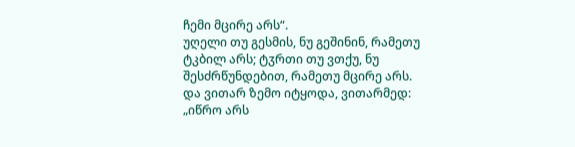ჩემი მცირე არს“.
უღელი თუ გესმის, ნუ გეშინინ, რამეთუ ტკბილ არს; ტჳრთი თუ ვთქუ, ნუ შესძრწუნდებით, რამეთუ მცირე არს.
და ვითარ ზემო იტყოდა, ვითარმედ: „იწრო არს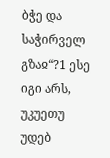ბჭე და საჭირველ გზაჲ“?1 ესე იგი არს, უკუეთუ უდებ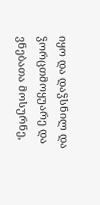იყო და დაჴსნილ და ჴორცთმოყუარე და ვნებათა მოსურნე,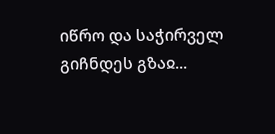იწრო და საჭირველ გიჩნდეს გზაჲ...